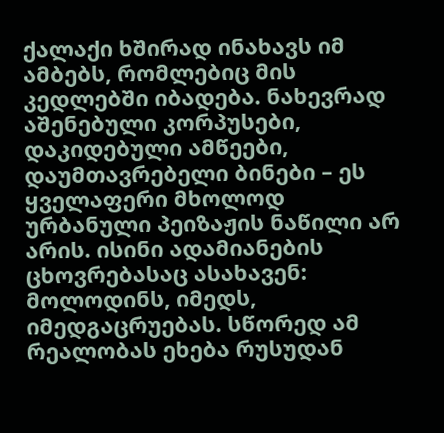ქალაქი ხშირად ინახავს იმ ამბებს, რომლებიც მის კედლებში იბადება. ნახევრად აშენებული კორპუსები, დაკიდებული ამწეები, დაუმთავრებელი ბინები – ეს ყველაფერი მხოლოდ ურბანული პეიზაჟის ნაწილი არ არის. ისინი ადამიანების ცხოვრებასაც ასახავენ: მოლოდინს, იმედს, იმედგაცრუებას. სწორედ ამ რეალობას ეხება რუსუდან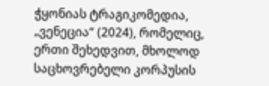ჭყონიას ტრაგიკომედია, „ვენეცია“ (2024), რომელიც, ერთი შეხედვით, მხოლოდ საცხოვრებელი კორპუსის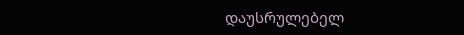დაუსრულებელ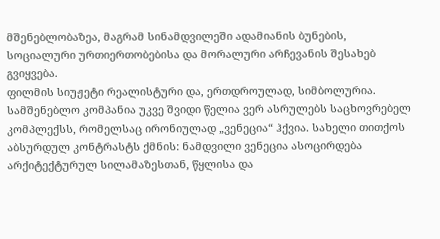მშენებლობაზეა, მაგრამ სინამდვილეში ადამიანის ბუნების, სოციალური ურთიერთობებისა და მორალური არჩევანის შესახებ გვიყვება.
ფილმის სიუჟეტი რეალისტური და, ერთდროულად, სიმბოლურია. სამშენებლო კომპანია უკვე შვიდი წელია ვერ ასრულებს საცხოვრებელ კომპლექსს, რომელსაც ირონიულად „ვენეცია“ ჰქვია. სახელი თითქოს აბსურდულ კონტრასტს ქმნის: ნამდვილი ვენეცია ასოცირდება არქიტექტურულ სილამაზესთან, წყლისა და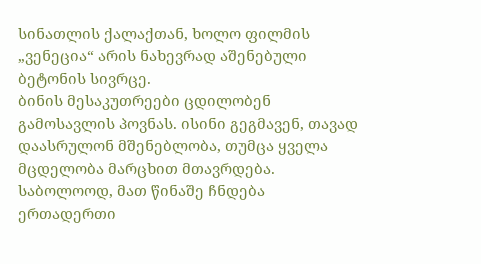სინათლის ქალაქთან, ხოლო ფილმის „ვენეცია“ არის ნახევრად აშენებული ბეტონის სივრცე.
ბინის მესაკუთრეები ცდილობენ გამოსავლის პოვნას. ისინი გეგმავენ, თავად დაასრულონ მშენებლობა, თუმცა ყველა მცდელობა მარცხით მთავრდება. საბოლოოდ, მათ წინაშე ჩნდება ერთადერთი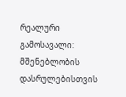რეალური გამოსავალი: მშენებლობის დასრულებისთვის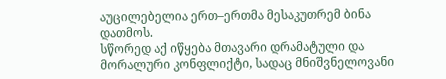აუცილებელია ერთ–ერთმა მესაკუთრემ ბინა დათმოს.
სწორედ აქ იწყება მთავარი დრამატული და მორალური კონფლიქტი, სადაც მნიშვნელოვანი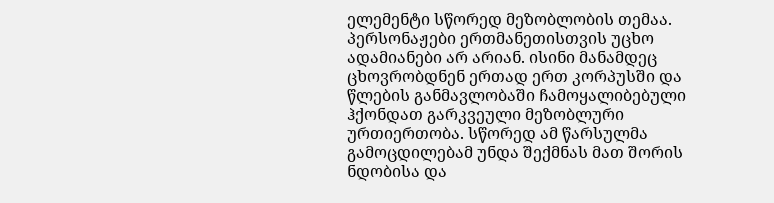ელემენტი სწორედ მეზობლობის თემაა. პერსონაჟები ერთმანეთისთვის უცხო ადამიანები არ არიან. ისინი მანამდეც ცხოვრობდნენ ერთად ერთ კორპუსში და წლების განმავლობაში ჩამოყალიბებული ჰქონდათ გარკვეული მეზობლური ურთიერთობა. სწორედ ამ წარსულმა გამოცდილებამ უნდა შექმნას მათ შორის ნდობისა და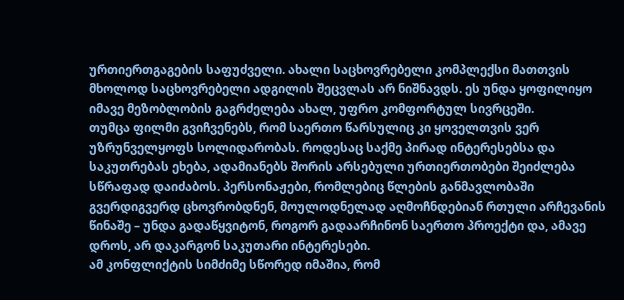ურთიერთგაგების საფუძველი. ახალი საცხოვრებელი კომპლექსი მათთვის მხოლოდ საცხოვრებელი ადგილის შეცვლას არ ნიშნავდს. ეს უნდა ყოფილიყო იმავე მეზობლობის გაგრძელება ახალ, უფრო კომფორტულ სივრცეში.
თუმცა ფილმი გვიჩვენებს, რომ საერთო წარსულიც კი ყოველთვის ვერ უზრუნველყოფს სოლიდარობას. როდესაც საქმე პირად ინტერესებსა და საკუთრებას ეხება, ადამიანებს შორის არსებული ურთიერთობები შეიძლება სწრაფად დაიძაბოს. პერსონაჟები, რომლებიც წლების განმავლობაში გვერდიგვერდ ცხოვრობდნენ, მოულოდნელად აღმოჩნდებიან რთული არჩევანის წინაშე – უნდა გადაწყვიტონ, როგორ გადაარჩინონ საერთო პროექტი და, ამავე დროს, არ დაკარგონ საკუთარი ინტერესები.
ამ კონფლიქტის სიმძიმე სწორედ იმაშია, რომ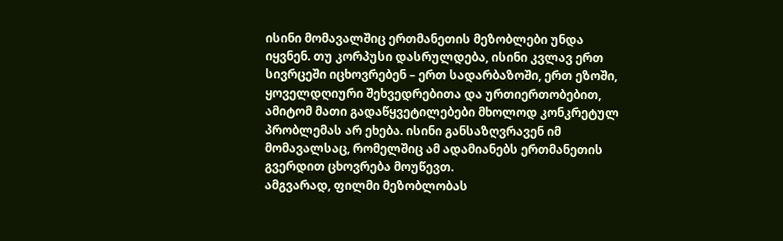ისინი მომავალშიც ერთმანეთის მეზობლები უნდა იყვნენ. თუ კორპუსი დასრულდება, ისინი კვლავ ერთ სივრცეში იცხოვრებენ – ერთ სადარბაზოში, ერთ ეზოში, ყოველდღიური შეხვედრებითა და ურთიერთობებით, ამიტომ მათი გადაწყვეტილებები მხოლოდ კონკრეტულ პრობლემას არ ეხება. ისინი განსაზღვრავენ იმ მომავალსაც, რომელშიც ამ ადამიანებს ერთმანეთის გვერდით ცხოვრება მოუწევთ.
ამგვარად, ფილმი მეზობლობას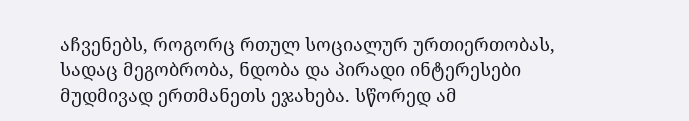აჩვენებს, როგორც რთულ სოციალურ ურთიერთობას, სადაც მეგობრობა, ნდობა და პირადი ინტერესები მუდმივად ერთმანეთს ეჯახება. სწორედ ამ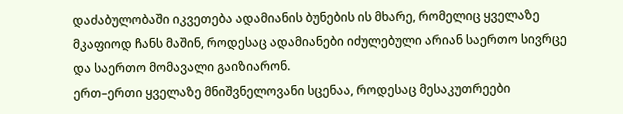დაძაბულობაში იკვეთება ადამიანის ბუნების ის მხარე, რომელიც ყველაზე მკაფიოდ ჩანს მაშინ, როდესაც ადამიანები იძულებული არიან საერთო სივრცე და საერთო მომავალი გაიზიარონ.
ერთ–ერთი ყველაზე მნიშვნელოვანი სცენაა, როდესაც მესაკუთრეები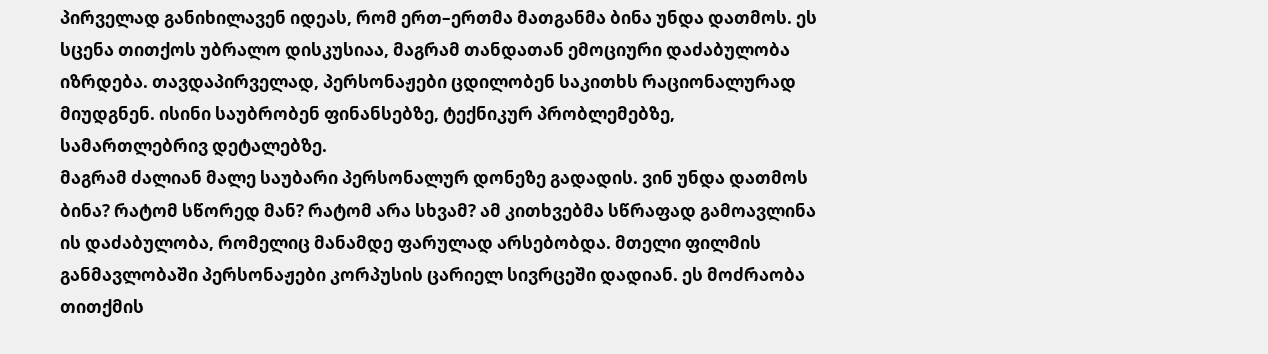პირველად განიხილავენ იდეას, რომ ერთ–ერთმა მათგანმა ბინა უნდა დათმოს. ეს სცენა თითქოს უბრალო დისკუსიაა, მაგრამ თანდათან ემოციური დაძაბულობა იზრდება. თავდაპირველად, პერსონაჟები ცდილობენ საკითხს რაციონალურად მიუდგნენ. ისინი საუბრობენ ფინანსებზე, ტექნიკურ პრობლემებზე, სამართლებრივ დეტალებზე.
მაგრამ ძალიან მალე საუბარი პერსონალურ დონეზე გადადის. ვინ უნდა დათმოს ბინა? რატომ სწორედ მან? რატომ არა სხვამ? ამ კითხვებმა სწრაფად გამოავლინა ის დაძაბულობა, რომელიც მანამდე ფარულად არსებობდა. მთელი ფილმის განმავლობაში პერსონაჟები კორპუსის ცარიელ სივრცეში დადიან. ეს მოძრაობა თითქმის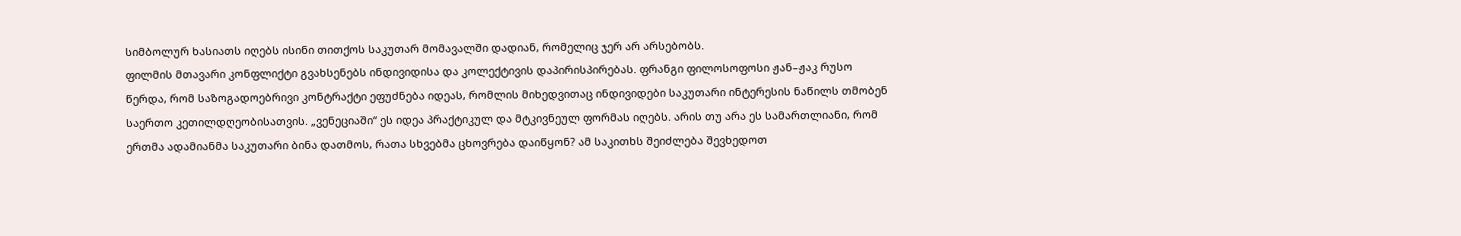სიმბოლურ ხასიათს იღებს ისინი თითქოს საკუთარ მომავალში დადიან, რომელიც ჯერ არ არსებობს.
ფილმის მთავარი კონფლიქტი გვახსენებს ინდივიდისა და კოლექტივის დაპირისპირებას. ფრანგი ფილოსოფოსი ჟან–ჟაკ რუსო წერდა, რომ საზოგადოებრივი კონტრაქტი ეფუძნება იდეას, რომლის მიხედვითაც ინდივიდები საკუთარი ინტერესის ნაწილს თმობენ საერთო კეთილდღეობისათვის. „ვენეციაში“ ეს იდეა პრაქტიკულ და მტკივნეულ ფორმას იღებს. არის თუ არა ეს სამართლიანი, რომ ერთმა ადამიანმა საკუთარი ბინა დათმოს, რათა სხვებმა ცხოვრება დაიწყონ? ამ საკითხს შეიძლება შევხედოთ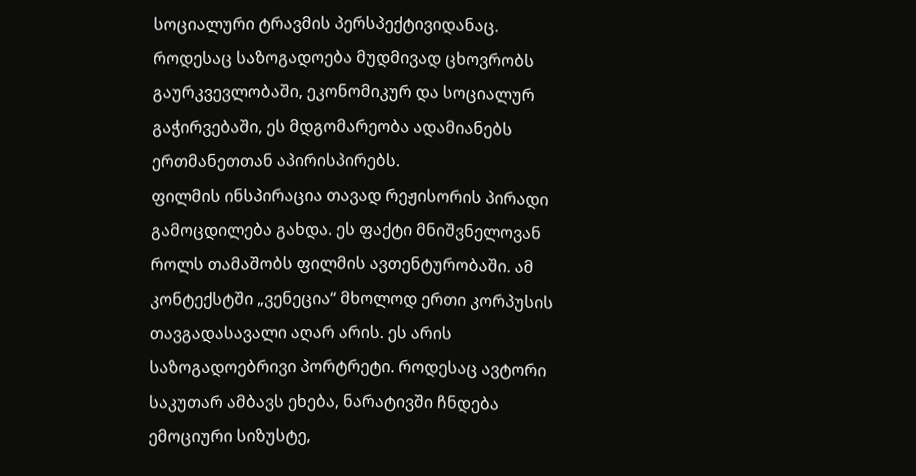სოციალური ტრავმის პერსპექტივიდანაც. როდესაც საზოგადოება მუდმივად ცხოვრობს გაურკვევლობაში, ეკონომიკურ და სოციალურ გაჭირვებაში, ეს მდგომარეობა ადამიანებს ერთმანეთთან აპირისპირებს.
ფილმის ინსპირაცია თავად რეჟისორის პირადი გამოცდილება გახდა. ეს ფაქტი მნიშვნელოვან როლს თამაშობს ფილმის ავთენტურობაში. ამ კონტექსტში „ვენეცია“ მხოლოდ ერთი კორპუსის თავგადასავალი აღარ არის. ეს არის საზოგადოებრივი პორტრეტი. როდესაც ავტორი საკუთარ ამბავს ეხება, ნარატივში ჩნდება ემოციური სიზუსტე,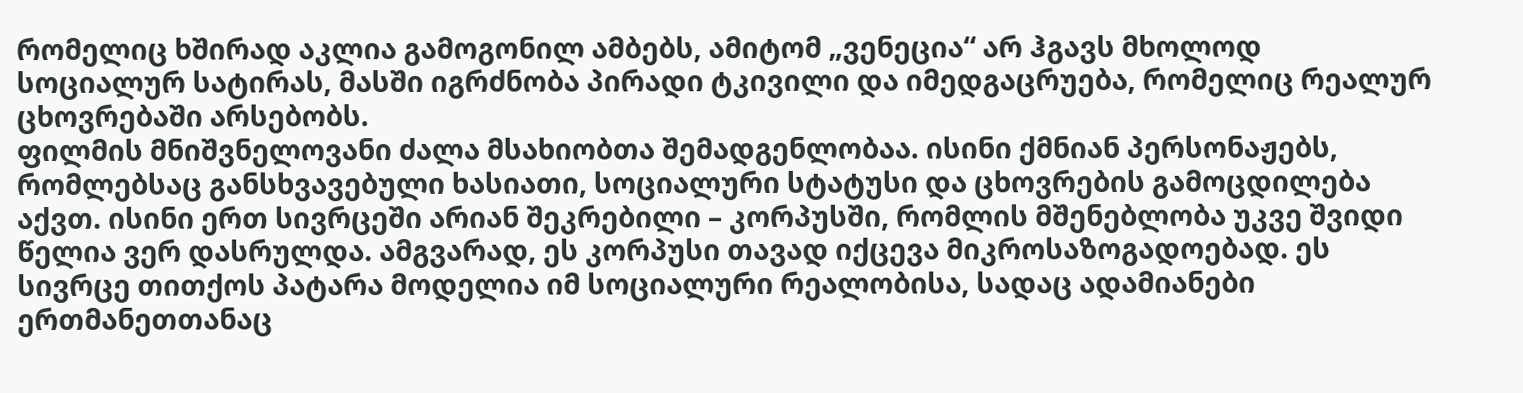რომელიც ხშირად აკლია გამოგონილ ამბებს, ამიტომ „ვენეცია“ არ ჰგავს მხოლოდ სოციალურ სატირას, მასში იგრძნობა პირადი ტკივილი და იმედგაცრუება, რომელიც რეალურ ცხოვრებაში არსებობს.
ფილმის მნიშვნელოვანი ძალა მსახიობთა შემადგენლობაა. ისინი ქმნიან პერსონაჟებს, რომლებსაც განსხვავებული ხასიათი, სოციალური სტატუსი და ცხოვრების გამოცდილება აქვთ. ისინი ერთ სივრცეში არიან შეკრებილი – კორპუსში, რომლის მშენებლობა უკვე შვიდი წელია ვერ დასრულდა. ამგვარად, ეს კორპუსი თავად იქცევა მიკროსაზოგადოებად. ეს სივრცე თითქოს პატარა მოდელია იმ სოციალური რეალობისა, სადაც ადამიანები ერთმანეთთანაც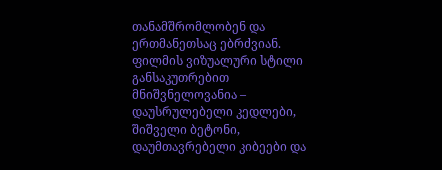თანამშრომლობენ და ერთმანეთსაც ებრძვიან.
ფილმის ვიზუალური სტილი განსაკუთრებით მნიშვნელოვანია – დაუსრულებელი კედლები, შიშველი ბეტონი, დაუმთავრებელი კიბეები და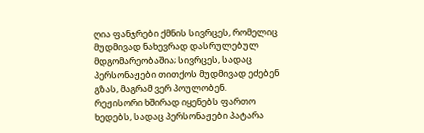ღია ფანჯრები ქმნის სივრცეს, რომელიც მუდმივად ნახევრად დასრულებულ მდგომარეობაშია; სივრცეს, სადაც პერსონაჟები თითქოს მუდმივად ეძებენ გზას, მაგრამ ვერ პოულობენ.
რეჟისორი ხშირად იყენებს ფართო ხედებს, სადაც პერსონაჟები პატარა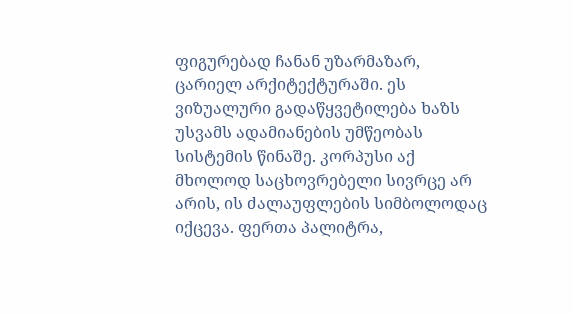ფიგურებად ჩანან უზარმაზარ, ცარიელ არქიტექტურაში. ეს ვიზუალური გადაწყვეტილება ხაზს უსვამს ადამიანების უმწეობას სისტემის წინაშე. კორპუსი აქ მხოლოდ საცხოვრებელი სივრცე არ არის, ის ძალაუფლების სიმბოლოდაც იქცევა. ფერთა პალიტრა,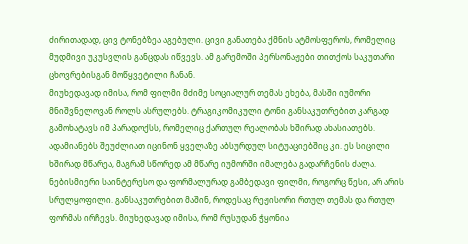ძირითადად, ცივ ტონებზეა აგებული. ცივი განათება ქმნის ატმოსფეროს, რომელიც მუდმივი უკუსვლის განცდას იწვევს. ამ გარემოში პერსონაჟები თითქოს საკუთარი ცხოვრებისგან მოწყვეტილი ჩანან.
მიუხედავად იმისა, რომ ფილმი მძიმე სოციალურ თემას ეხება, მასში იუმორი მნიშვნელოვან როლს ასრულებს. ტრაგიკომიკული ტონი განსაკუთრებით კარგად გამოხატავს იმ პარადოქსს, რომელიც ქართულ რეალობას ხშირად ახასიათებს. ადამიანებს შეუძლიათ იცინონ ყველაზე აბსურდულ სიტუაციებშიც კი. ეს სიცილი ხშირად მწარეა, მაგრამ სწორედ ამ მწარე იუმორში იმალება გადარჩენის ძალა.
ნებისმიერი საინტერესო და ფორმალურად გამბედავი ფილმი, როგორც წესი, არ არის სრულყოფილი. განსაკუთრებით მაშინ, როდესაც რეჟისორი რთულ თემას და რთულ ფორმას ირჩევს. მიუხედავად იმისა, რომ რუსუდან ჭყონია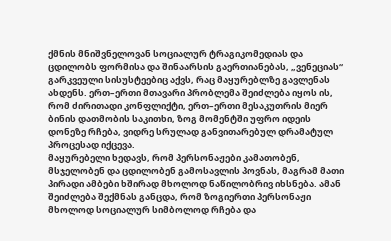ქმნის მნიშვნელოვან სოციალურ ტრაგიკომედიას და ცდილობს ფორმისა და შინაარსის გაერთიანებას, „ვენეციას“ გარკვეული სისუსტეებიც აქვს, რაც მაყურებლზე გავლენას ახდენს. ერთ–ერთი მთავარი პრობლემა შეიძლება იყოს ის, რომ ძირითადი კონფლიქტი, ერთ–ერთი მესაკუთრის მიერ ბინის დათმობის საკითხი, ზოგ მომენტში უფრო იდეის დონეზე რჩება, ვიდრე სრულად განვითარებულ დრამატულ პროცესად იქცევა.
მაყურებელი ხედავს, რომ პერსონაჟები კამათობენ, მსჯელობენ და ცდილობენ გამოსავლის პოვნას, მაგრამ მათი პირადი ამბები ხშირად მხოლოდ ნაწილობრივ იხსნება. ამან შეიძლება შექმნას განცდა, რომ ზოგიერთი პერსონაჟი მხოლოდ სოციალურ სიმბოლოდ რჩება და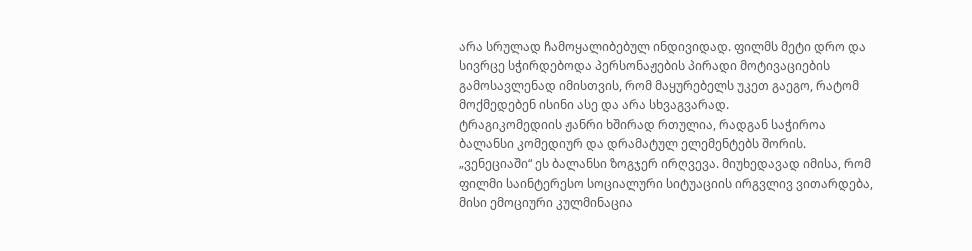არა სრულად ჩამოყალიბებულ ინდივიდად. ფილმს მეტი დრო და სივრცე სჭირდებოდა პერსონაჟების პირადი მოტივაციების გამოსავლენად იმისთვის, რომ მაყურებელს უკეთ გაეგო, რატომ მოქმედებენ ისინი ასე და არა სხვაგვარად.
ტრაგიკომედიის ჟანრი ხშირად რთულია, რადგან საჭიროა ბალანსი კომედიურ და დრამატულ ელემენტებს შორის. „ვენეციაში“ ეს ბალანსი ზოგჯერ ირღვევა. მიუხედავად იმისა, რომ ფილმი საინტერესო სოციალური სიტუაციის ირგვლივ ვითარდება, მისი ემოციური კულმინაცია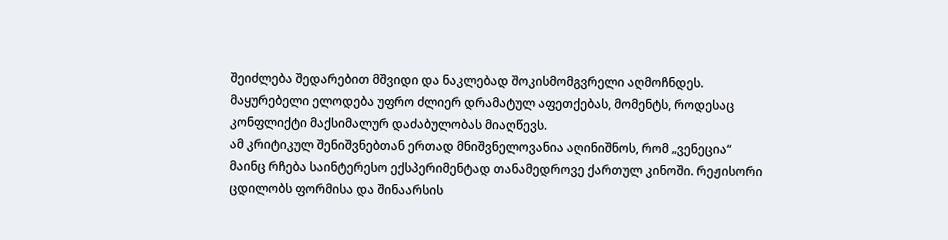შეიძლება შედარებით მშვიდი და ნაკლებად შოკისმომგვრელი აღმოჩნდეს. მაყურებელი ელოდება უფრო ძლიერ დრამატულ აფეთქებას, მომენტს, როდესაც კონფლიქტი მაქსიმალურ დაძაბულობას მიაღწევს.
ამ კრიტიკულ შენიშვნებთან ერთად მნიშვნელოვანია აღინიშნოს, რომ „ვენეცია“ მაინც რჩება საინტერესო ექსპერიმენტად თანამედროვე ქართულ კინოში. რეჟისორი ცდილობს ფორმისა და შინაარსის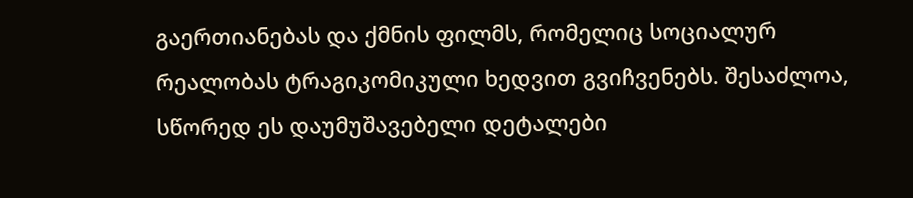გაერთიანებას და ქმნის ფილმს, რომელიც სოციალურ რეალობას ტრაგიკომიკული ხედვით გვიჩვენებს. შესაძლოა, სწორედ ეს დაუმუშავებელი დეტალები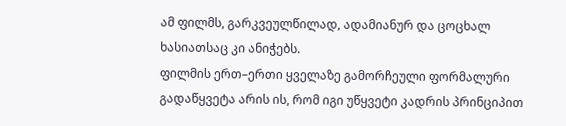ამ ფილმს, გარკვეულწილად, ადამიანურ და ცოცხალ ხასიათსაც კი ანიჭებს.
ფილმის ერთ–ერთი ყველაზე გამორჩეული ფორმალური გადაწყვეტა არის ის, რომ იგი უწყვეტი კადრის პრინციპით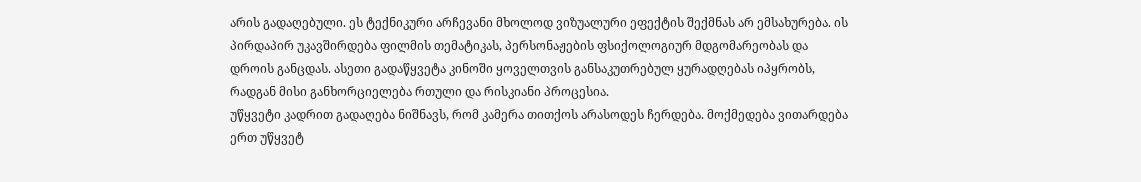არის გადაღებული. ეს ტექნიკური არჩევანი მხოლოდ ვიზუალური ეფექტის შექმნას არ ემსახურება. ის პირდაპირ უკავშირდება ფილმის თემატიკას, პერსონაჟების ფსიქოლოგიურ მდგომარეობას და დროის განცდას. ასეთი გადაწყვეტა კინოში ყოველთვის განსაკუთრებულ ყურადღებას იპყრობს, რადგან მისი განხორციელება რთული და რისკიანი პროცესია.
უწყვეტი კადრით გადაღება ნიშნავს, რომ კამერა თითქოს არასოდეს ჩერდება. მოქმედება ვითარდება ერთ უწყვეტ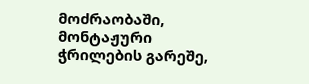მოძრაობაში, მონტაჟური ჭრილების გარეშე,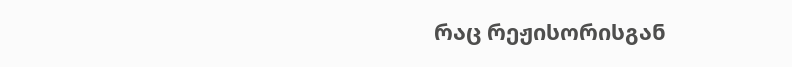რაც რეჟისორისგან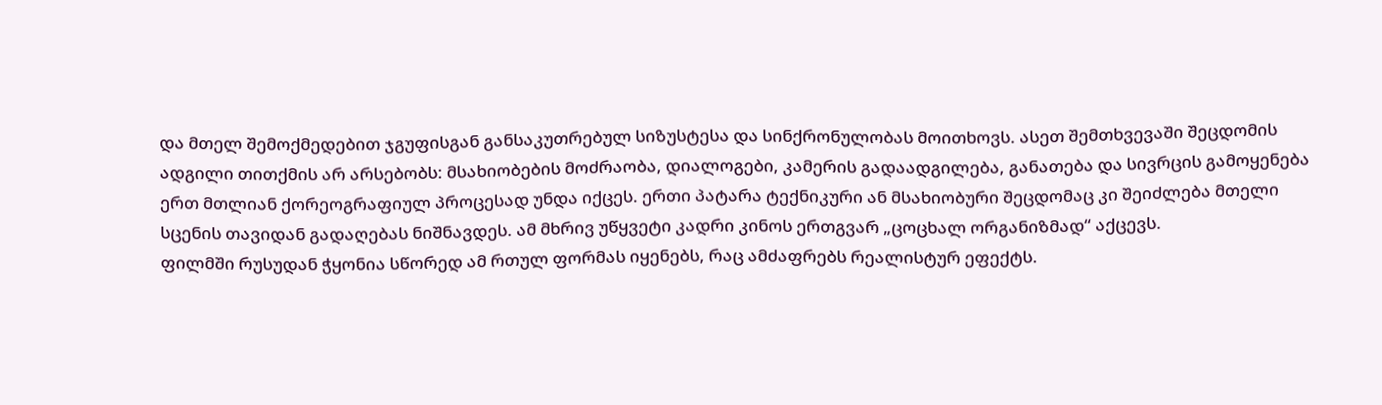და მთელ შემოქმედებით ჯგუფისგან განსაკუთრებულ სიზუსტესა და სინქრონულობას მოითხოვს. ასეთ შემთხვევაში შეცდომის ადგილი თითქმის არ არსებობს: მსახიობების მოძრაობა, დიალოგები, კამერის გადაადგილება, განათება და სივრცის გამოყენება ერთ მთლიან ქორეოგრაფიულ პროცესად უნდა იქცეს. ერთი პატარა ტექნიკური ან მსახიობური შეცდომაც კი შეიძლება მთელი სცენის თავიდან გადაღებას ნიშნავდეს. ამ მხრივ უწყვეტი კადრი კინოს ერთგვარ „ცოცხალ ორგანიზმად“ აქცევს.
ფილმში რუსუდან ჭყონია სწორედ ამ რთულ ფორმას იყენებს, რაც ამძაფრებს რეალისტურ ეფექტს.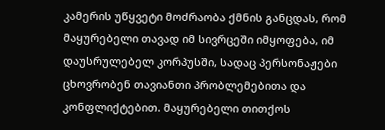კამერის უწყვეტი მოძრაობა ქმნის განცდას, რომ მაყურებელი თავად იმ სივრცეში იმყოფება, იმ დაუსრულებელ კორპუსში, სადაც პერსონაჟები ცხოვრობენ თავიანთი პრობლემებითა და კონფლიქტებით. მაყურებელი თითქოს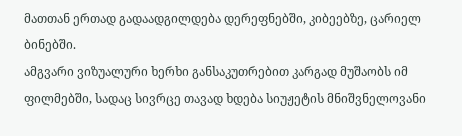მათთან ერთად გადაადგილდება დერეფნებში, კიბეებზე, ცარიელ ბინებში.
ამგვარი ვიზუალური ხერხი განსაკუთრებით კარგად მუშაობს იმ ფილმებში, სადაც სივრცე თავად ხდება სიუჟეტის მნიშვნელოვანი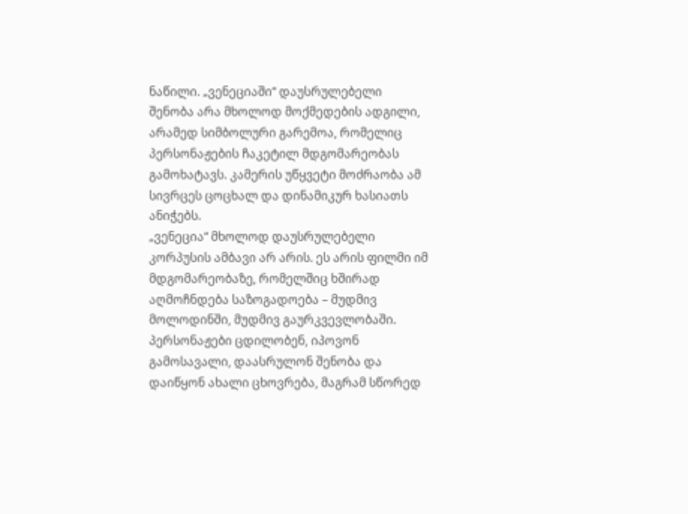ნაწილი. „ვენეციაში“ დაუსრულებელი შენობა არა მხოლოდ მოქმედების ადგილი, არამედ სიმბოლური გარემოა, რომელიც პერსონაჟების ჩაკეტილ მდგომარეობას გამოხატავს. კამერის უწყვეტი მოძრაობა ამ სივრცეს ცოცხალ და დინამიკურ ხასიათს ანიჭებს.
„ვენეცია“ მხოლოდ დაუსრულებელი კორპუსის ამბავი არ არის. ეს არის ფილმი იმ მდგომარეობაზე, რომელშიც ხშირად აღმოჩნდება საზოგადოება – მუდმივ მოლოდინში, მუდმივ გაურკვევლობაში. პერსონაჟები ცდილობენ, იპოვონ გამოსავალი, დაასრულონ შენობა და დაიწყონ ახალი ცხოვრება, მაგრამ სწორედ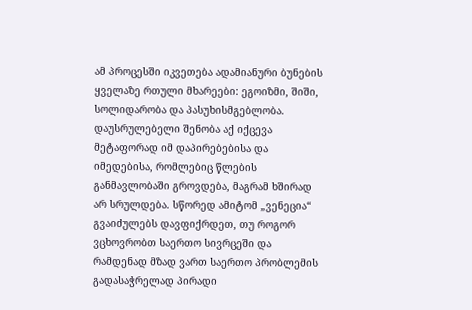ამ პროცესში იკვეთება ადამიანური ბუნების ყველაზე რთული მხარეები: ეგოიზმი, შიში, სოლიდარობა და პასუხისმგებლობა.
დაუსრულებელი შენობა აქ იქცევა მეტაფორად იმ დაპირებებისა და იმედებისა, რომლებიც წლების განმავლობაში გროვდება, მაგრამ ხშირად არ სრულდება. სწორედ ამიტომ „ვენეცია“ გვაიძულებს დავფიქრდეთ, თუ როგორ ვცხოვრობთ საერთო სივრცეში და რამდენად მზად ვართ საერთო პრობლემის გადასაჭრელად პირადი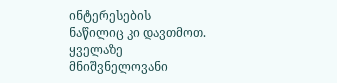ინტერესების ნაწილიც კი დავთმოთ. ყველაზე მნიშვნელოვანი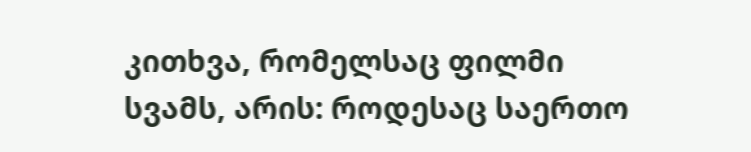კითხვა, რომელსაც ფილმი სვამს, არის: როდესაც საერთო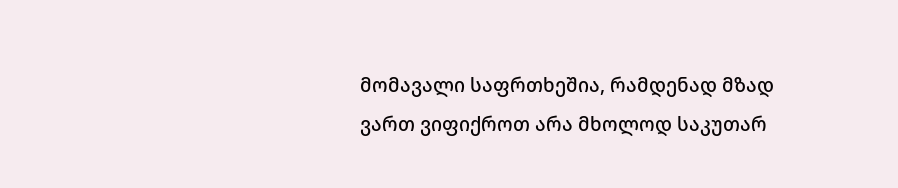მომავალი საფრთხეშია, რამდენად მზად ვართ ვიფიქროთ არა მხოლოდ საკუთარ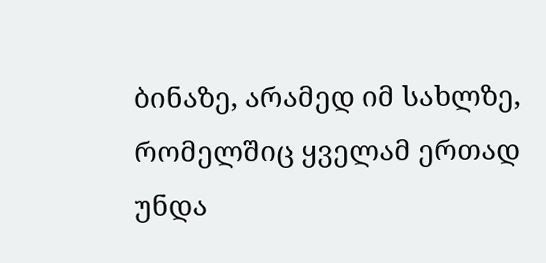ბინაზე, არამედ იმ სახლზე, რომელშიც ყველამ ერთად უნდა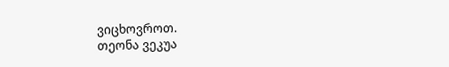ვიცხოვროთ.
თეონა ვეკუა